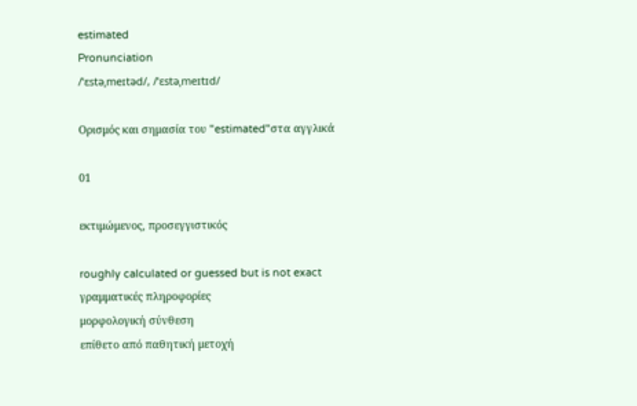estimated
Pronunciation
/ˈɛstəˌmeɪtəd/, /ˈɛstəˌmeɪtɪd/

Ορισμός και σημασία του "estimated"στα αγγλικά

01

εκτιμώμενος, προσεγγιστικός

roughly calculated or guessed but is not exact
γραμματικές πληροφορίες
μορφολογική σύνθεση
επίθετο από παθητική μετοχή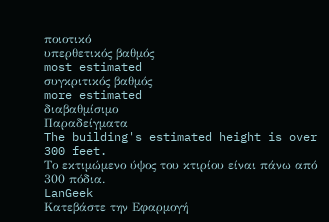ποιοτικό
υπερθετικός βαθμός
most estimated
συγκριτικός βαθμός
more estimated
διαβαθμίσιμο
Παραδείγματα
The building's estimated height is over 300 feet.
Το εκτιμώμενο ύψος του κτιρίου είναι πάνω από 300 πόδια.
LanGeek
Κατεβάστε την Εφαρμογή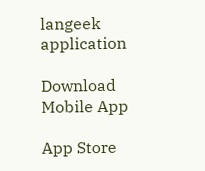langeek application

Download Mobile App

App Store